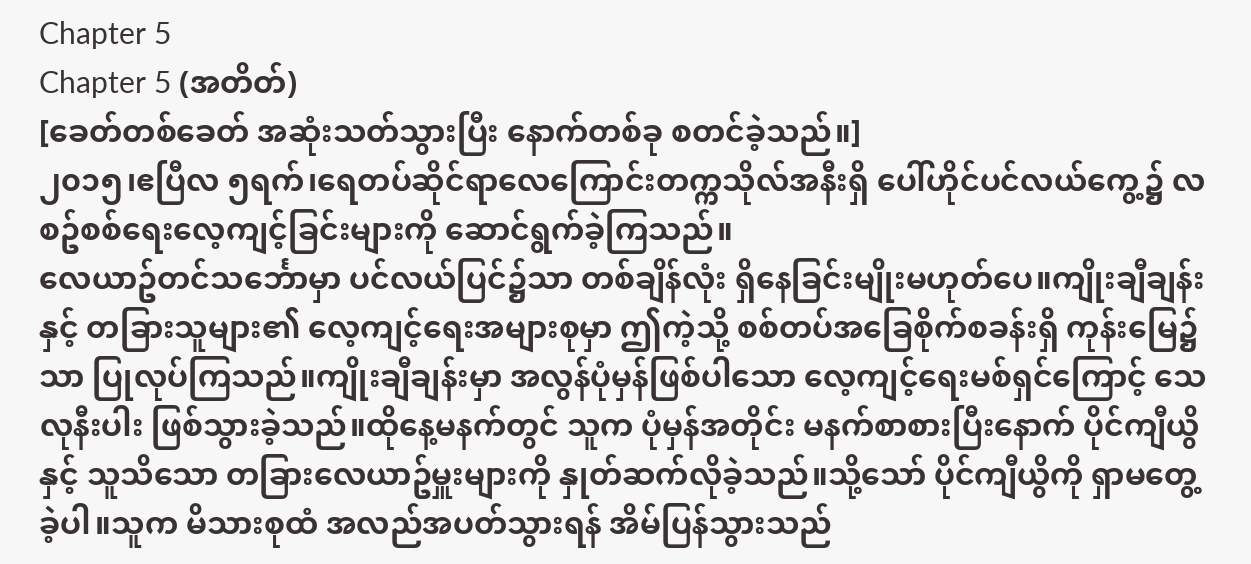Chapter 5
Chapter 5 (အတိတ်)
[ခေတ်တစ်ခေတ် အဆုံးသတ်သွားပြီး နောက်တစ်ခု စတင်ခဲ့သည်။]
၂၀၁၅၊ဧပြီလ ၅ရက်၊ရေတပ်ဆိုင်ရာလေကြောင်းတက္ကသိုလ်အနီးရှိ ပေါ်ဟိုင်ပင်လယ်ကွေ့၌ လစဥ်စစ်ရေးလေ့ကျင့်ခြင်းများကို ဆောင်ရွက်ခဲ့ကြသည်။
လေယာဥ်တင်သင်္ဘောမှာ ပင်လယ်ပြင်၌သာ တစ်ချိန်လုံး ရှိနေခြင်းမျိုးမဟုတ်ပေ။ကျိုးချီချန်းနှင့် တခြားသူများ၏ လေ့ကျင့်ရေးအများစုမှာ ဤကဲ့သို့ စစ်တပ်အခြေစိုက်စခန်းရှိ ကုန်းမြေ၌သာ ပြုလုပ်ကြသည်။ကျိုးချီချန်းမှာ အလွန်ပုံမှန်ဖြစ်ပါသော လေ့ကျင့်ရေးမစ်ရှင်ကြောင့် သေလုနီးပါး ဖြစ်သွားခဲ့သည်။ထိုနေ့မနက်တွင် သူက ပုံမှန်အတိုင်း မနက်စာစားပြီးနောက် ပိုင်ကျီယွိနှင့် သူသိသော တခြားလေယာဥ်မှူးများကို နှုတ်ဆက်လိုခဲ့သည်။သို့သော် ပိုင်ကျီယွိကို ရှာမတွေ့ခဲ့ပါ။သူက မိသားစုထံ အလည်အပတ်သွားရန် အိမ်ပြန်သွားသည်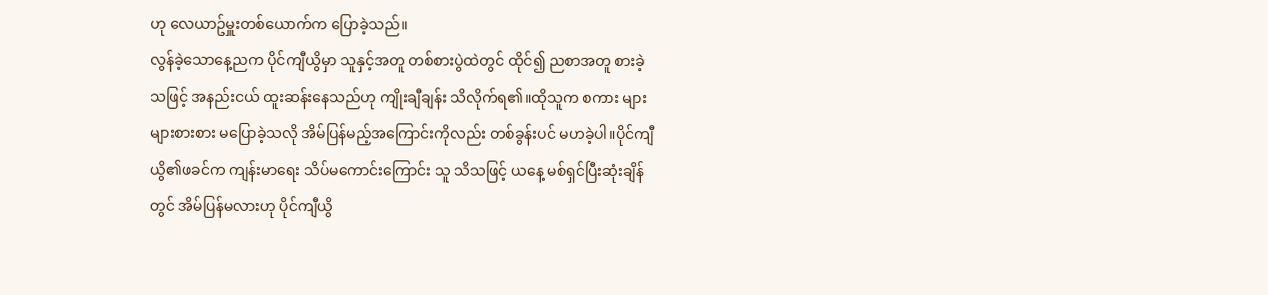ဟု လေယာဥ်မှူးတစ်ယောက်က ပြောခဲ့သည်။
လွန်ခဲ့သောနေ့ညက ပိုင်ကျီယွိမှာ သူနှင့်အတူ တစ်စားပွဲထဲတွင် ထိုင်၍ ညစာအတူ စားခဲ့သဖြင့် အနည်းငယ် ထူးဆန်းနေသည်ဟု ကျိုးချီချန်း သိလိုက်ရ၏။ထိုသူက စကား များများစားစား မပြောခဲ့သလို အိမ်ပြန်မည့်အကြောင်းကိုလည်း တစ်ခွန်းပင် မဟခဲ့ပါ။ပိုင်ကျီယွိ၏ဖခင်က ကျန်းမာရေး သိပ်မကောင်းကြောင်း သူ သိသဖြင့် ယနေ့ မစ်ရှင်ပြီးဆုံးချိန်တွင် အိမ်ပြန်မလားဟု ပိုင်ကျီယွိ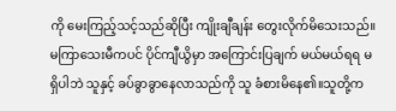ကို မေးကြည့်သင့်သည်ဆိုပြီး ကျိုးချီချန်း တွေးလိုက်မိသေးသည်။မကြာသေးမီကပင် ပိုင်ကျီယွိမှာ အကြောင်းပြချက် မယ်မယ်ရရ မရှိပါဘဲ သူနှင့် ခပ်ခွာခွာနေလာသည်ကို သူ ခံစားမိနေ၏။သူတို့က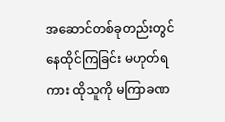အဆောင်တစ်ခုတည်းတွင် နေထိုင်ကြခြင်း မဟုတ်ရကား ထိုသူကို မကြာခဏ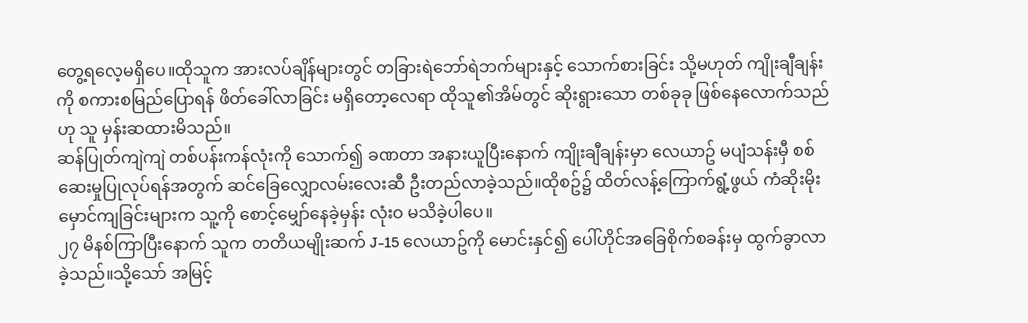တွေ့ရလေ့မရှိပေ။ထိုသူက အားလပ်ချိန်များတွင် တခြားရဲဘော်ရဲဘက်များနှင့် သောက်စားခြင်း သို့မဟုတ် ကျိုးချီချန်းကို စကားစမြည်ပြောရန် ဖိတ်ခေါ်လာခြင်း မရှိတော့လေရာ ထိုသူ၏အိမ်တွင် ဆိုးရွားသော တစ်ခုခု ဖြစ်နေလောက်သည်ဟု သူ မှန်းဆထားမိသည်။
ဆန်ပြုတ်ကျဲကျဲ တစ်ပန်းကန်လုံးကို သောက်၍ ခဏတာ အနားယူပြီးနောက် ကျိုးချီချန်းမှာ လေယာဥ် မပျံသန်းမှီ စစ်ဆေးမှုပြုလုပ်ရန်အတွက် ဆင်ခြေလျှောလမ်းလေးဆီ ဦးတည်လာခဲ့သည်။ထိုစဥ်၌ ထိတ်လန့်ကြောက်ရွံ့ဖွယ် ကံဆိုးမိုးမှောင်ကျခြင်းများက သူ့ကို စောင့်မျှော်နေခဲ့မှန်း လုံးဝ မသိခဲ့ပါပေ။
၂၇ မိနစ်ကြာပြီးနောက် သူက တတိယမျိုးဆက် J-15 လေယာဥ်ကို မောင်းနှင်၍ ပေါ်ဟိုင်အခြေစိုက်စခန်းမှ ထွက်ခွာလာခဲ့သည်။သို့သော် အမြင့်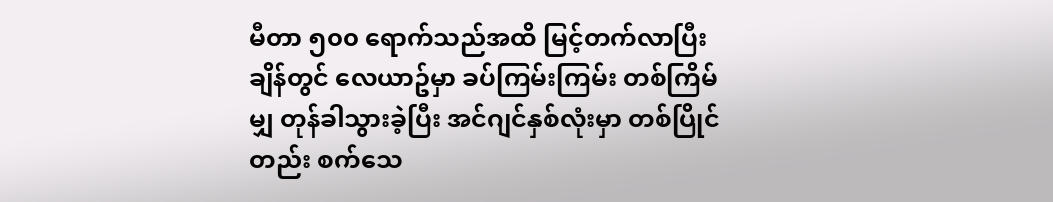မီတာ ၅၀၀ ရောက်သည်အထိ မြင့်တက်လာပြီးချိန်တွင် လေယာဥ်မှာ ခပ်ကြမ်းကြမ်း တစ်ကြိမ်မျှ တုန်ခါသွားခဲ့ပြီး အင်ဂျင်နှစ်လုံးမှာ တစ်ပြိုင်တည်း စက်သေ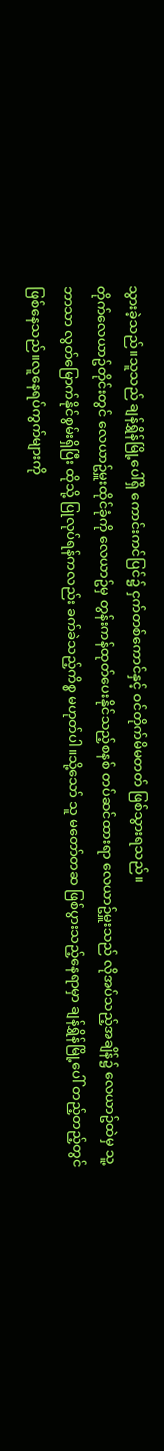သွားခဲ့သည်။သူသည် ချန်ရွှိန်မြို့ပေါ်ရှိ ကောင်းကင်ပြင်၌ ငှက်တစ်ကောင်နှင့် ဝင်တိုက်မိမတတ် ဖြစ်သွားရသည်။
တိုက်လေယာဥ်တိုင်းတွင် လေယာဥ်မှူးထိုင်ခုံကို လေယာဥ်မှ တွန်းကန်ထုတ်ပေးနိုင်သည့်စနစ် တပ်ဆင်ထားရာ လေယာဥ်မှူးသည် လိုအပ်သည့်အချိန်၌ လေယာဥ်ထဲမှ သူ့ဘာသာ လွတ်မြောက်နိုင်စွမ်းရှိပြီး ထိုသို့ ပြုလုပ်ရန်ကလည်း ခက်ခဲသည့်ကိစ္စ မဟုတ်ပါ။သို့သော် သူ မတော်တဆ ဖြစ်ပွားသည့်နေရာမှာ ချန်ရွှိန်မြို့ပေါ် တည့်တည့်တွင် ဖြစ်နေသည်။လူနေရပ်ကွက်များကို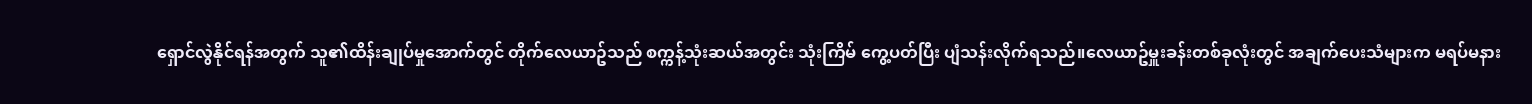ရှောင်လွဲနိုင်ရန်အတွက် သူ၏ထိန်းချုပ်မှုအောက်တွင် တိုက်လေယာဥ်သည် စက္ကန့်သုံးဆယ်အတွင်း သုံးကြိမ် ကွေ့ပတ်ပြီး ပျံသန်းလိုက်ရသည်။လေယာဥ်မှူးခန်းတစ်ခုလုံးတွင် အချက်ပေးသံများက မရပ်မနား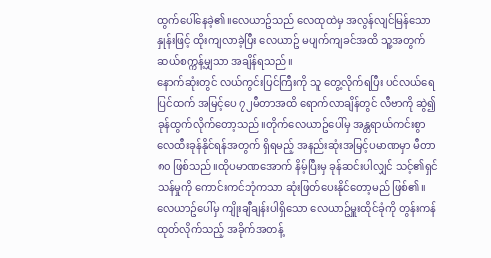ထွက်ပေါ်နေခဲ့၏။လေယာဥ်သည် လေထုထဲမှ အလွန်လျင်မြန်သောနှုန်းဖြင့် ထိုးကျလာခဲ့ပြီး လေယာဥ် မပျက်ကျခင်အထိ သူ့အတွက် ဆယ်စက္ကန့်မျှသာ အချိန်ရသည်။
နောက်ဆုံးတွင် လယ်ကွင်းပြင်ကြီးကို သူ တွေ့လိုက်ရပြီး ပင်လယ်ရေပြင်ထက် အမြင့်ပေ ၇၂မီတာအထိ ရောက်လာချိန်တွင် လီဗာကို ဆွဲ၍ ခုန်ထွက်လိုက်တော့သည်။တိုက်လေယာဥ်ပေါ်မှ အန္တရာယ်ကင်းစွာ လေထီးခုန်နိုင်ရန်အတွက် ရှိရမည့် အနည်းဆုံးအမြင့်ပမာဏမှာ မီတာ ၈၀ ဖြစ်သည်။ထိုပမာဏအောက် နိမ့်ပြီးမှ ခုန်ဆင်းပါလျှင် သင့်၏ရှင်သန်မှုကို ကောင်းကင်ဘုံကသာ ဆုံးဖြတ်ပေးနိုင်တော့မည် ဖြစ်၏။လေယာဥ်ပေါ်မှ ကျိုးချီချန်းပါရှိသော လေယာဥ်မှူးထိုင်ခုံကို တွန်းကန်ထုတ်လိုက်သည့် အခိုက်အတန့်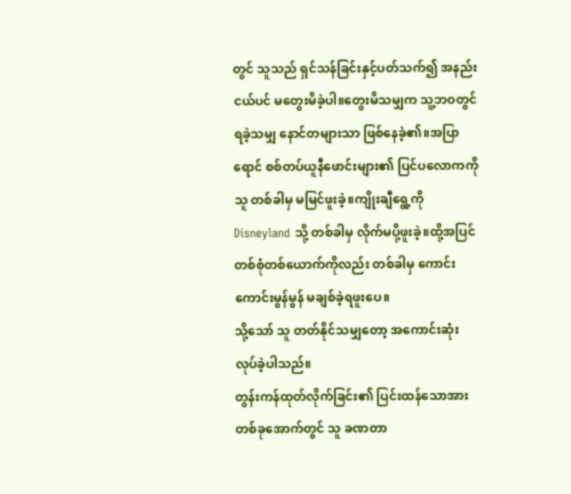တွင် သူသည် ရှင်သန်ခြင်းနှင့်ပတ်သက်၍ အနည်းငယ်ပင် မတွေးမိခဲ့ပါ။တွေးမိသမျှက သူ့ဘဝတွင် ရခဲ့သမျှ နောင်တများသာ ဖြစ်နေခဲ့၏။အပြာရောင် စစ်တပ်ယူနီဖောင်းများ၏ ပြင်ပလောကကို သူ တစ်ခါမှ မမြင်ဖူးခဲ့။ကျိုးချီရွေ့ကို Disneyland သို့ တစ်ခါမှ လိုက်မပို့ဖူးခဲ့။ထို့အပြင် တစ်စုံတစ်ယောက်ကိုလည်း တစ်ခါမှ ကောင်းကောင်းမွန်မွန် မချစ်ခဲ့ရဖူးပေ။
သို့သော် သူ တတ်နိုင်သမျှတော့ အကောင်းဆုံး လုပ်ခဲ့ပါသည်။
တွန်းကန်ထုတ်လိုက်ခြင်း၏ ပြင်းထန်သောအားတစ်ခုအောက်တွင် သူ ခဏတာ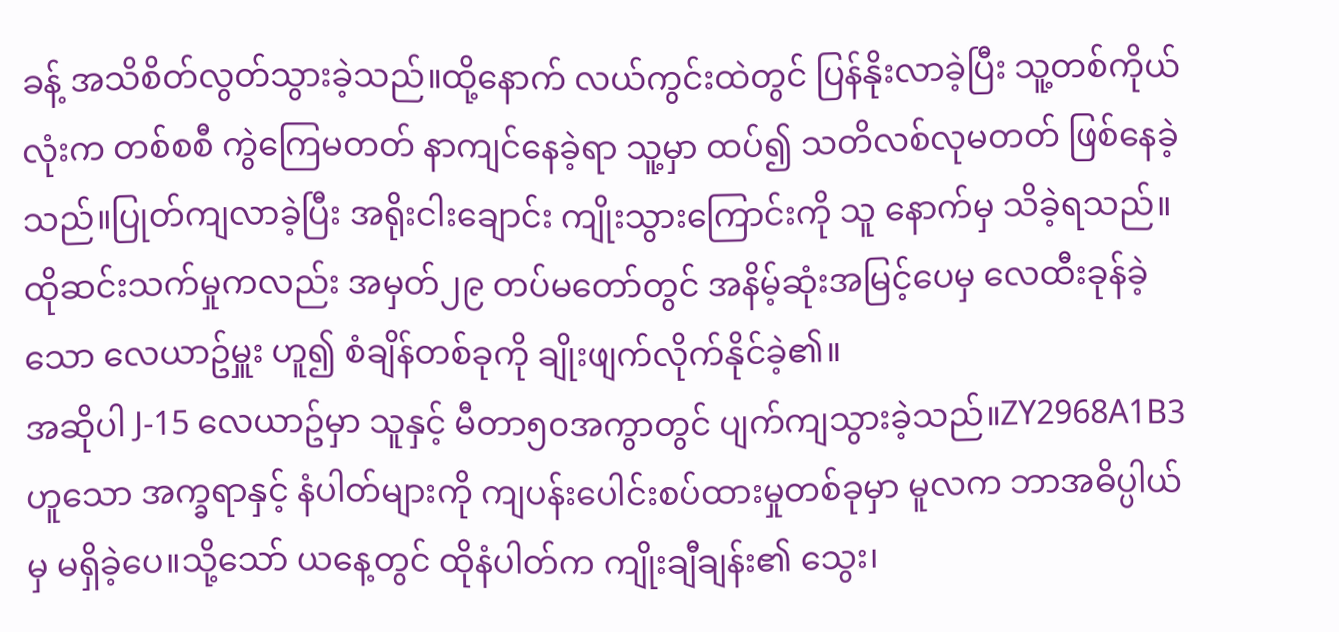ခန့် အသိစိတ်လွတ်သွားခဲ့သည်။ထို့နောက် လယ်ကွင်းထဲတွင် ပြန်နိုးလာခဲ့ပြီး သူ့တစ်ကိုယ်လုံးက တစ်စစီ ကွဲကြေမတတ် နာကျင်နေခဲ့ရာ သူ့မှာ ထပ်၍ သတိလစ်လုမတတ် ဖြစ်နေခဲ့သည်။ပြုတ်ကျလာခဲ့ပြီး အရိုးငါးချောင်း ကျိုးသွားကြောင်းကို သူ နောက်မှ သိခဲ့ရသည်။
ထိုဆင်းသက်မှုကလည်း အမှတ်၂၉ တပ်မတော်တွင် အနိမ့်ဆုံးအမြင့်ပေမှ လေထီးခုန်ခဲ့သော လေယာဥ်မှူး ဟူ၍ စံချိန်တစ်ခုကို ချိုးဖျက်လိုက်နိုင်ခဲ့၏။
အဆိုပါ J-15 လေယာဥ်မှာ သူနှင့် မီတာ၅၀အကွာတွင် ပျက်ကျသွားခဲ့သည်။ZY2968A1B3 ဟူသော အက္ခရာနှင့် နံပါတ်များကို ကျပန်းပေါင်းစပ်ထားမှုတစ်ခုမှာ မူလက ဘာအဓိပ္ပါယ်မှ မရှိခဲ့ပေ။သို့သော် ယနေ့တွင် ထိုနံပါတ်က ကျိုးချီချန်း၏ သွေး၊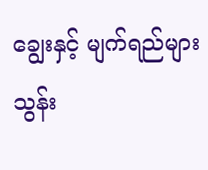ချွေးနှင့် မျက်ရည်များသွန်း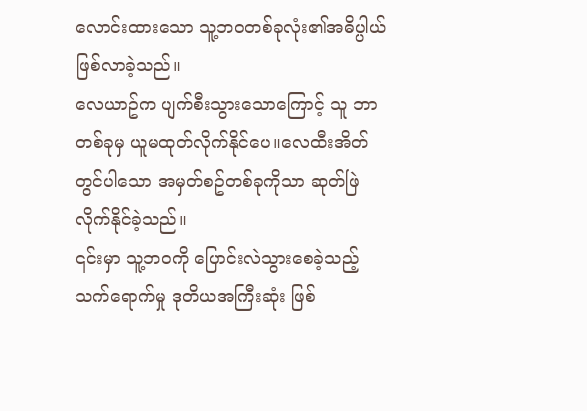လောင်းထားသော သူ့ဘဝတစ်ခုလုံး၏အဓိပ္ပါယ် ဖြစ်လာခဲ့သည်။
လေယာဥ်က ပျက်စီးသွားသောကြောင့် သူ ဘာတစ်ခုမှ ယူမထုတ်လိုက်နိုင်ပေ။လေထီးအိတ်တွင်ပါသော အမှတ်စဥ်တစ်ခုကိုသာ ဆုတ်ဖြဲလိုက်နိုင်ခဲ့သည်။
၎င်းမှာ သူ့ဘဝကို ပြောင်းလဲသွားစေခဲ့သည့် သက်ရောက်မှု ဒုတိယအကြီးဆုံး ဖြစ်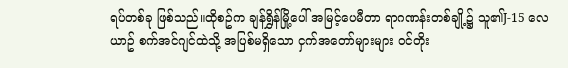ရပ်တစ်ခု ဖြစ်သည်။ထိုစဥ်က ချန်ရွှိန်မြို့ပေါ် အမြင့်ပေမီတာ ရာဂဏန်းတစ်ချို့၌ သူ၏J-15 လေယာဥ် စက်အင်ဂျင်ထဲသို့ အပြစ်မရှိသော ငှက်အတော်များများ ဝင်တိုး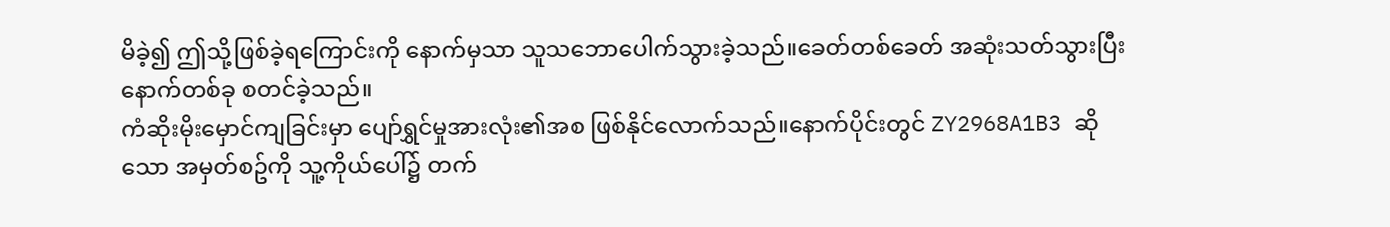မိခဲ့၍ ဤသို့ဖြစ်ခဲ့ရကြောင်းကို နောက်မှသာ သူသဘောပေါက်သွားခဲ့သည်။ခေတ်တစ်ခေတ် အဆုံးသတ်သွားပြီး နောက်တစ်ခု စတင်ခဲ့သည်။
ကံဆိုးမိုးမှောင်ကျခြင်းမှာ ပျော်ရွှင်မှုအားလုံး၏အစ ဖြစ်နိုင်လောက်သည်။နောက်ပိုင်းတွင် ZY2968A1B3 ဆိုသော အမှတ်စဥ်ကို သူ့ကိုယ်ပေါ်၌ တက်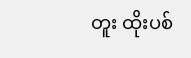တူး ထိုးပစ်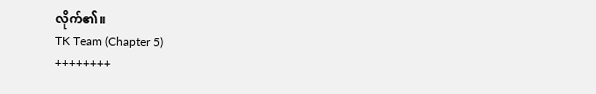လိုက်၏။
TK Team (Chapter 5)
++++++++